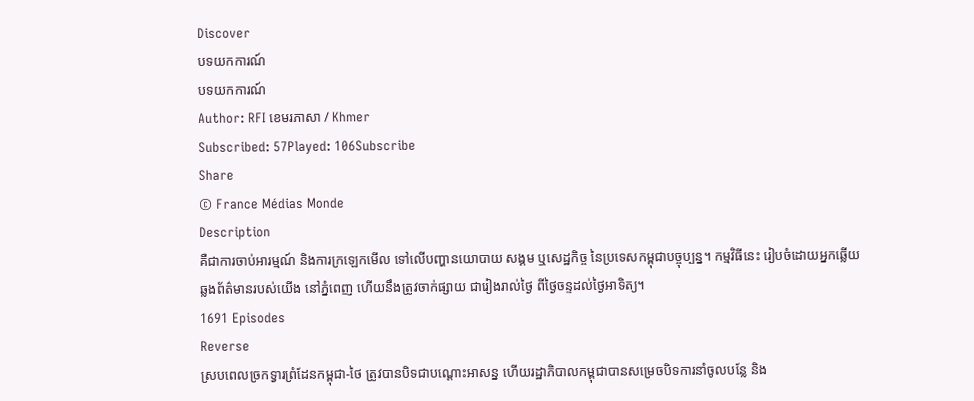Discover
បទយកការណ៍
បទយកការណ៍
Author: RFI ខេមរភាសា / Khmer
Subscribed: 57Played: 106Subscribe
Share
© France Médias Monde
Description
គឺជាការចាប់អារម្មណ៍ និងការក្រឡេកមើល ទៅលើបញ្ហានយោបាយ សង្គម ឬសេដ្ឋកិច្ច នៃប្រទេសកម្ពុជាបច្ចុប្បន្ន។ កម្មវិធីនេះ រៀបចំដោយអ្នកឆ្លើយឆ្លងព័ត៌មានរបស់យើង នៅភ្នំពេញ ហើយនឹងត្រូវចាក់ផ្សាយ ជារៀងរាល់ថ្ងៃ ពីថ្ងៃចន្ទដល់ថ្ងៃអាទិត្យ។
1691 Episodes
Reverse
ស្របពេលច្រកទ្វារព្រំដែនកម្ពុជា-ថៃ ត្រូវបានបិទជាបណ្តោះអាសន្ន ហើយរដ្ឋាភិបាលកម្ពុជាបានសម្រេចបិទការនាំចូលបន្លែ និង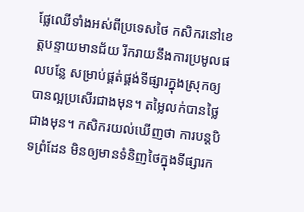ផ្លែឈើទាំងអស់ពីប្រទេសថៃ កសិករនៅខេត្តបន្ទាយមានជ័យ រីករាយនឹងការប្រមូលផលបន្លែ សម្រាប់ផ្គត់ផ្គង់ទីផ្សារក្នុងស្រុកឲ្យបានល្អប្រសើរជាងមុន។ តម្លៃលក់បានថ្លៃជាងមុន។ កសិករយល់ឃើញថា ការបន្តបិទព្រំដែន មិនឲ្យមានទំនិញថៃក្នុងទីផ្សារក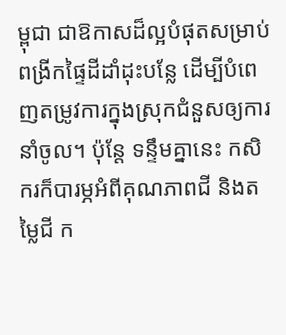ម្ពុជា ជាឱកាសដ៏ល្អបំផុតសម្រាប់ពង្រីកផ្ទៃដីដាំដុះបន្លែ ដើម្បីបំពេញតម្រូវការក្នុងស្រុកជំនួសឲ្យការនាំចូល។ ប៉ុន្តែ ទន្ទឹមគ្នានេះ កសិករក៏បារម្ភអំពីគុណភាពជី និងតម្លៃជី ក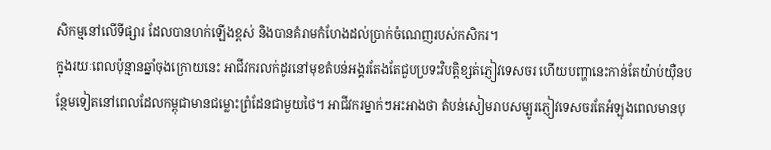សិកម្មនៅលើទីផ្សារ ដែលបានហក់ឡើងខ្ពស់ និងបានគំរាមកំហែងដល់ប្រាក់ចំណេញរបស់កសិករ។
ក្នុងរយៈពេលប៉ុន្មានឆ្នាំចុងក្រោយនេះ អាជីវករលក់ដូរនៅមុខតំបន់អង្គរតែងតែជួបប្រទះវិបត្តិខ្សត់ភ្ញៀវទេសចរ ហើយបញ្ហានេះកាន់តែយ៉ាប់យ៉ឺនបន្ថែមទៀតនៅពេលដែលកម្ពុជាមានជម្លោះព្រំដែនជាមួយថៃ។ អាជីវករម្នាក់ៗអះអាងថា តំបន់សៀមរាបសម្បូរភ្ញៀវទេសចរតែអំឡុងពេលមានបុ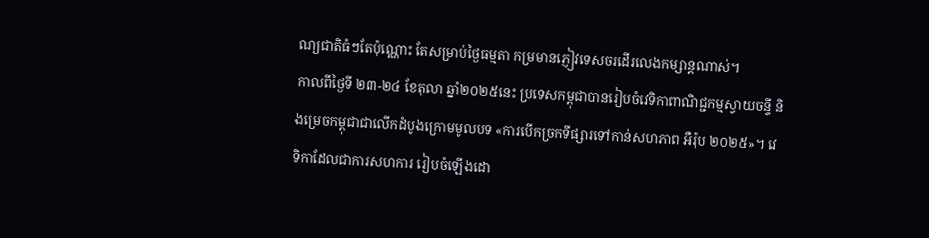ណ្យជាតិធំៗតែប៉ុណ្ណោះ តែសម្រាប់ថ្ងៃធម្មតា កម្រមានភ្ញៀវទេសចរដើរលេងកម្សាន្តណាស់។
កាលពីថ្ងៃទី ២៣-២៤ ខែតុលា ឆ្នាំ២០២៥នេះ ប្រទេសកម្ពុជាបានរៀបចំវេទិកាពាណិជ្ជកម្មស្វាយចន្ទី និងម្រេចកម្ពុជាជាលើកដំបូងក្រោមមូលបទ «ការបើកច្រកទីផ្សារទៅកាន់សហភាព អឺរ៉ុប ២០២៥»។ វេទិកាដែលជាការសហការ រៀបចំឡើងដោ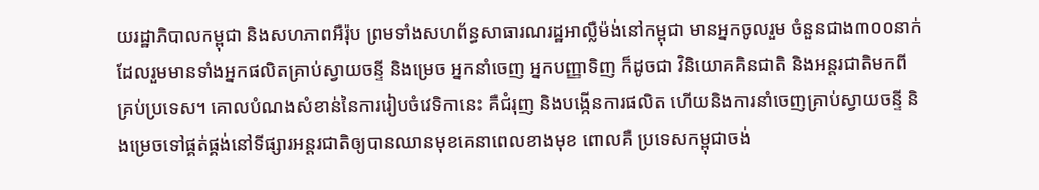យរដ្ឋាភិបាលកម្ពុជា និងសហភាពអឺរ៉ុប ព្រមទាំងសហព័ន្ធសាធារណរដ្ឋអាល្លឺម៉ង់នៅកម្ពុជា មានអ្នកចូលរួម ចំនួនជាង៣០០នាក់ ដែលរួមមានទាំងអ្នកផលិតគ្រាប់ស្វាយចន្ទី និងម្រេច អ្នកនាំចេញ អ្នកបញ្ញាទិញ ក៏ដូចជា វិនិយោគគិនជាតិ និងអន្តរជាតិមកពីគ្រប់ប្រទេស។ គោលបំណងសំខាន់នៃការរៀបចំវេទិកានេះ គឺជំរុញ និងបង្កើនការផលិត ហើយនិងការនាំចេញគ្រាប់ស្វាយចន្ទី និងម្រេចទៅផ្គត់ផ្គង់នៅទីផ្សារអន្តរជាតិឲ្យបានឈានមុខគេនាពេលខាងមុខ ពោលគឺ ប្រទេសកម្ពុជាចង់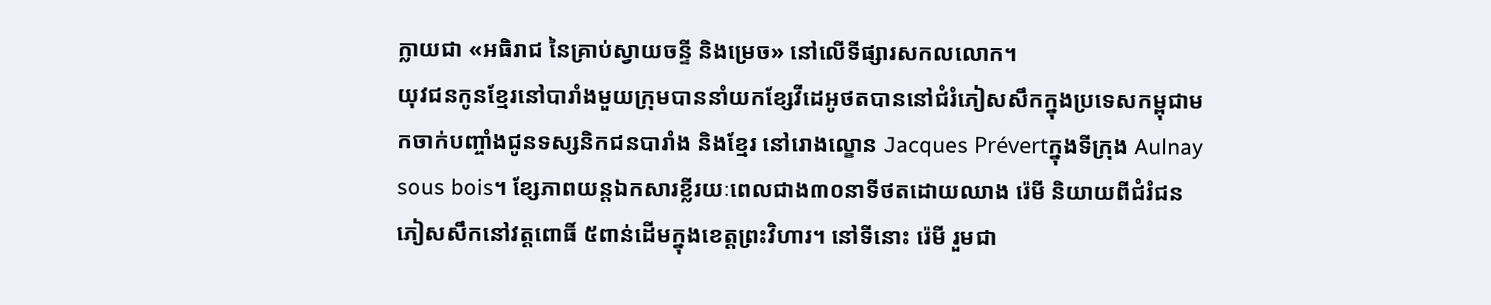ក្លាយជា «អធិរាជ នៃគ្រាប់ស្វាយចន្ទី និងម្រេច» នៅលើទីផ្សារសកលលោក។
យុវជនកូនខ្មែរនៅបារាំងមួយក្រុមបាននាំយកខ្សែវីដេអូថតបាននៅជំរំភៀសសឹកក្នុងប្រទេសកម្ពុជាមកចាក់បញ្ចាំងជូនទស្សនិកជនបារាំង និងខ្មែរ នៅរោងល្ខោន Jacques Prévertក្នុងទីក្រុង Aulnay sous bois។ ខ្សែភាពយន្តឯកសារខ្លីរយៈពេលជាង៣០នាទីថតដោយឈាង រ៉េមី និយាយពីជំរំជនភៀសសឹកនៅវត្តពោធិ៍ ៥ពាន់ដើមក្នុងខេត្តព្រះវិហារ។ នៅទីនោះ រ៉េមី រួមជា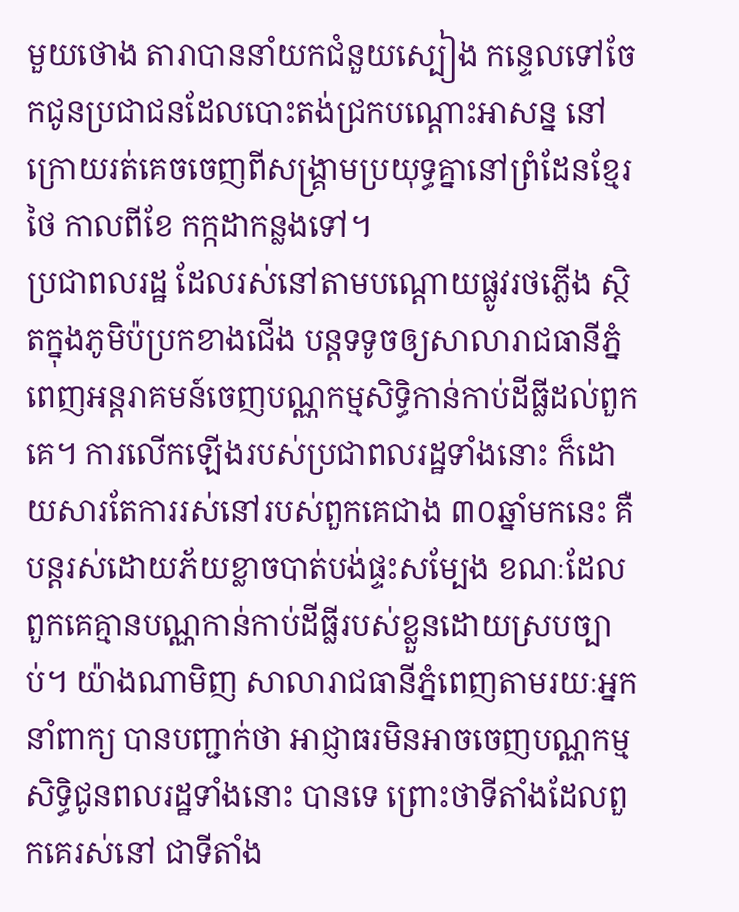មួយថោង តារាបាននាំយកជំនួយស្បៀង កន្ទេលទៅចែកជូនប្រជាជនដែលបោះតង់ជ្រកបណ្តោះអាសន្ន នៅក្រោយរត់គេចចេញពីសង្រ្គាមប្រយុទ្ធគ្នានៅព្រំដែនខ្មែរថៃ កាលពីខែ កក្កដាកន្លងទៅ។
ប្រជាពលរដ្ឋ ដែលរស់នៅតាមបណ្តោយផ្លូវរថភ្លើង ស្ថិតក្នុងភូមិប៉ប្រកខាងជើង បន្តទទូចឲ្យសាលារាជធានីភ្នំពេញអន្តរាគមន៍ចេញបណ្ណកម្មសិទ្ធិកាន់កាប់ដីធ្លីដល់ពួកគេ។ ការលើកឡើងរបស់ប្រជាពលរដ្ឋទាំងនោះ ក៏ដោយសារតែការរស់នៅរបស់ពួកគេជាង ៣០ឆ្នាំមកនេះ គឺបន្តរស់ដោយភ័យខ្លាចបាត់បង់ផ្ទះសម្បែង ខណៈដែលពួកគេគ្មានបណ្ណកាន់កាប់ដីធ្លីរបស់ខ្លួនដោយស្របច្បាប់។ យ៉ាងណាមិញ សាលារាជធានីភ្នំពេញតាមរយៈអ្នកនាំពាក្យ បានបញ្ជាក់ថា អាជ្ញាធរមិនអាចចេញបណ្ណកម្មសិទ្ធិជូនពលរដ្ឋទាំងនោះ បានទេ ព្រោះថាទីតាំងដែលពួកគេរស់នៅ ជាទីតាំង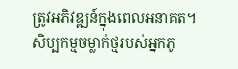ត្រូវអភិវឌ្ឍន៍ក្នុងពេលអនាគត។
សិប្បកម្មចម្លាក់ថ្មរបស់អ្នកភូ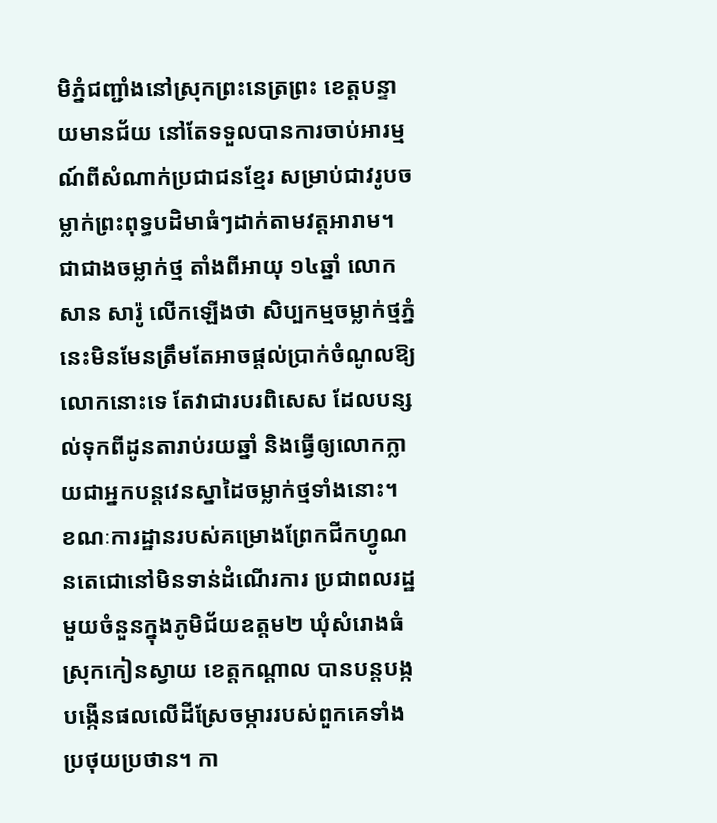មិភ្នំជញ្ជាំងនៅស្រុកព្រះនេត្រព្រះ ខេត្តបន្ទាយមានជ័យ នៅតែទទួលបានការចាប់អារម្មណ៍ពីសំណាក់ប្រជាជនខ្មែរ សម្រាប់ជាវរូបចម្លាក់ព្រះពុទ្ធបដិមាធំៗដាក់តាមវត្តអារាម។ ជាជាងចម្លាក់ថ្ម តាំងពីអាយុ ១៤ឆ្នាំ លោក សាន សារ៉ូ លើកឡើងថា សិប្បកម្មចម្លាក់ថ្មភ្នំនេះមិនមែនត្រឹមតែអាចផ្តល់ប្រាក់ចំណូលឱ្យលោកនោះទេ តែវាជារបរពិសេស ដែលបន្សល់ទុកពីដូនតារាប់រយឆ្នាំ និងធ្វើឲ្យលោកក្លាយជាអ្នកបន្តវេនស្នាដៃចម្លាក់ថ្មទាំងនោះ។
ខណៈការដ្ឋានរបស់គម្រោងព្រែកជីកហ្វូណនតេជោនៅមិនទាន់ដំណើរការ ប្រជាពលរដ្ឋមួយចំនួនក្នុងភូមិជ័យឧត្តម២ ឃុំសំរោងធំ ស្រុកកៀនស្វាយ ខេត្តកណ្តាល បានបន្តបង្កបង្កើនផលលើដីស្រែចម្ការរបស់ពួកគេទាំងប្រថុយប្រថាន។ កា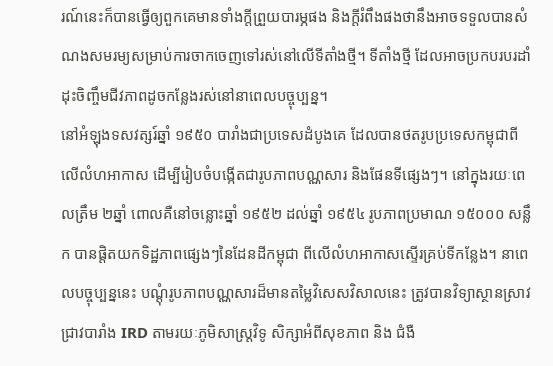រណ៍នេះក៏បានធ្វើឲ្យពួកគេមានទាំងក្តីព្រួយបារម្ភផង និងក្តីរំពឹងផងថានឹងអាចទទួលបានសំណងសមរម្យសម្រាប់ការចាកចេញទៅរស់នៅលើទីតាំងថ្មី។ ទីតាំងថ្មី ដែលអាចប្រកបរបរដាំដុះចិញ្ចឹមជីវភាពដូចកន្លែងរស់នៅនាពេលបច្ចុប្បន្ន។
នៅអំឡុងទសវត្សរ៍ឆ្នាំ ១៩៥០ បារាំងជាប្រទេសដំបូងគេ ដែលបានថតរូបប្រទេសកម្ពុជាពីលើលំហអាកាស ដើម្បីរៀបចំបង្កើតជារូបភាពបណ្ណសារ និងផែនទីផ្សេងៗ។ នៅក្នុងរយៈពេលត្រឹម ២ឆ្នាំ ពោលគឺនៅចន្លោះឆ្នាំ ១៩៥២ ដល់ឆ្នាំ ១៩៥៤ រូបភាពប្រមាណ ១៥០០០ សន្លឹក បានផ្តិតយកទិដ្ឋភាពផ្សេងៗនៃដែនដីកម្ពុជា ពីលើលំហអាកាសស្ទើរគ្រប់ទីកន្លែង។ នាពេលបច្ចុប្បន្ននេះ បណ្ដុំរូបភាពបណ្ណសារដ៏មានតម្លៃវិសេសវិសាលនេះ ត្រូវបានវិទ្យាស្ថានស្រាវជ្រាវបារាំង IRD តាមរយៈភូមិសាស្ត្រវិទូ សិក្សាអំពីសុខភាព និង ជំងឺ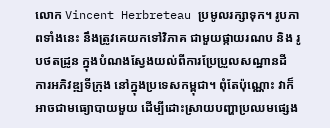លោក Vincent Herbreteau ប្រមូលរក្សាទុក។ រូបភាពទាំងនេះ នឹងត្រូវគេយកទៅវិភាគ ជាមួយផ្កាយរណប និង រូបថតដ្រូន ក្នុងបំណងស្វែងយល់ពីការប្រែប្រួលសណ្ឋានដី ការអភិវឌ្ឍទីក្រុង នៅក្នុងប្រទេសកម្ពុជា។ ពុំតែប៉ុណ្ណោះ វាក៏អាចជាមធ្យោបាយមួយ ដើម្បីដោះស្រាយបញ្ហាប្រឈមផ្សេង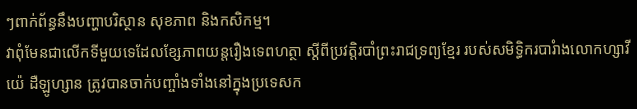ៗពាក់ព័ន្ធនឹងបញ្ហាបរិស្ថាន សុខភាព និងកសិកម្ម។
វាពុំមែនជាលើកទីមួយទេដែលខ្សែភាពយន្តរឿងទេពហត្ថា ស្តីពីប្រវត្តិរបាំព្រះរាជទ្រព្យខ្មែរ របស់សមិទ្ធិករបារំាងលោកហ្សាវីយ៉េ ដឺឡូហ្សាន ត្រូវបានចាក់បញ្ចាំងទាំងនៅក្នុងប្រទេសក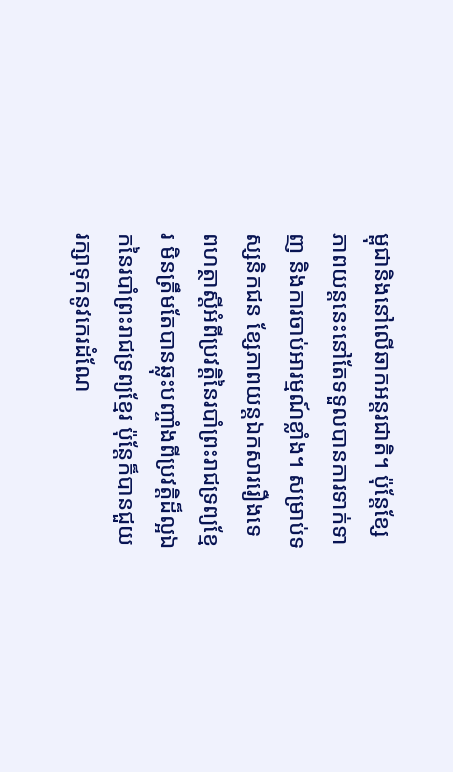ម្ពុជានិងនៅលើឆាកអន្តរជាតិ។ ប៉ុន្តែខ្សែភាពយន្តនេះនៅតែទទួលបានការទាក់ទាញ និងការចាប់អារម្មណ៍ខ្លាំង។ សម្រាប់ទស្សនិកជន ខ្សែភាពយន្តឯកសាររឿងទេពហត្ថាស្តីអំពីប្រវត្តិនៃរបាំព្រះរាជទ្រព្យខ្មែរ មិនត្រឹមតែបានឆ្លុះបញ្ចាំងពីប្រវត្តិដ៏ល្អឯកនៃរបាំព្រះរាជទ្រព្យខ្មែរ ប៉ុន្តែក៏បានជួយរក្សាទុកនូវកេរដំណែ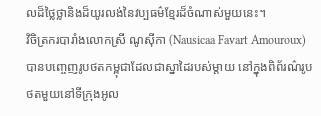លដ៏ថ្លៃថ្លានិងដ៏យូរលង់នៃវប្បធម៌ខ្មែរដ៏ចំណាស់មួយនេះ។
វិចិត្រករបារាំងលោកស្រី ណូស៊ីកា (Nausicaa Favart Amouroux) បានបញ្ចេញរូបថតកម្ពុជាដែលជាស្នាដៃរបស់ម្តាយ នៅក្នុងពិព័រណ៌រូបថតមួយនៅទីក្រុងអូល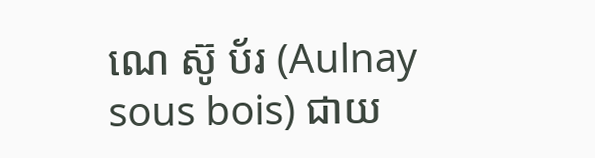ណេ ស៊ូ ប័រ (Aulnay sous bois) ជាយ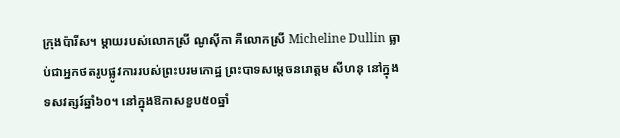ក្រុងប៉ារីស។ ម្តាយរបស់លោកស្រី ណូស៊ីកា គឺលោកស្រី Micheline Dullin ធ្លាប់ជាអ្នកថតរូបផ្លូវការរបស់ព្រះបរមកោដ្ឋ ព្រះបាទសម្តេចនរោត្តម សីហនុ នៅក្នុងទសវត្សរ៍ឆ្នាំ៦០។ នៅក្នុងឱកាសខួប៥០ឆ្នាំ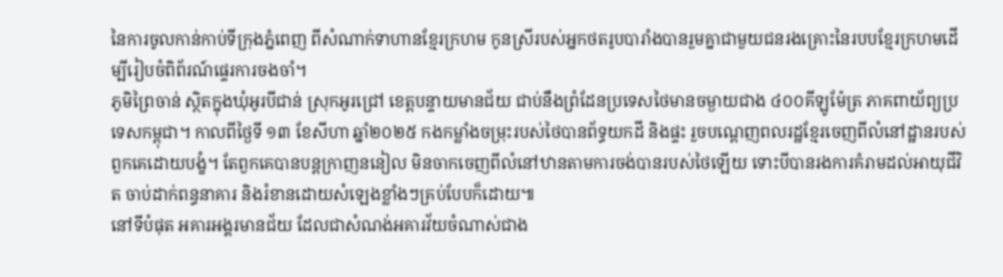នៃការចូលកាន់កាប់ទីក្រុងភ្នំពេញ ពីសំណាក់ទាហានខ្មែរក្រហម កូនស្រីរបស់អ្នកថតរូបបារាំងបានរួមគ្នាជាមួយជនរងគ្រោះនៃរបបខ្មែរក្រហមដើម្បីរៀបចំពិព័រណ៍ផ្ទេរការចងចាំ។
ភូមិព្រៃចាន់ ស្ថិតក្នុងឃុំអូរបីជាន់ ស្រុកអូរជ្រៅ ខេត្តបន្ទាយមានជ័យ ជាប់នឹងព្រំដែនប្រទេសថៃមានចម្ងាយជាង ៤០០គីឡូម៉ែត្រ ភាគពាយ័ព្យប្រទេសកម្ពុជា។ កាលពីថ្ងៃទី ១៣ ខែសីហា ឆ្នាំ២០២៥ កងកម្លាំងចម្រុះរបស់ថៃបានព័ទ្ធយកដី និងផ្ទះ រួចបណ្ដេញពលរដ្ឋខ្មែរចេញពីលំនៅដ្ឋានរបស់ពួកគេដោយបង្ខំ។ តែពួកគេបានបន្តក្រាញននៀល មិនចាកចេញពីលំនៅឋានតាមការចង់បានរបស់ថៃឡើយ ទោះបីបានរងការគំរាមដល់អាយុជីវិត ចាប់ដាក់ពន្ធនាគារ និងរំខានដោយសំឡេងខ្លាំងៗគ្រប់បែបក៏ដោយ៕
នៅទីបំផុត អគារអង្គរមានជ័យ ដែលជាសំណង់អគារវ័យចំណាស់ជាង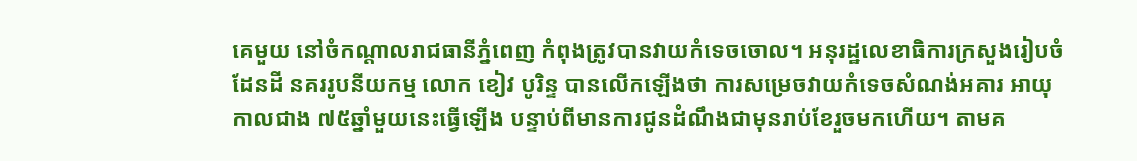គេមួយ នៅចំកណ្តាលរាជធានីភ្នំពេញ កំពុងត្រូវបានវាយកំទេចចោល។ អនុរដ្ឋលេខាធិការក្រសួងរៀបចំដែនដី នគររូបនីយកម្ម លោក ខៀវ បូរិន្ទ បានលើកឡើងថា ការសម្រេចវាយកំទេចសំណង់អគារ អាយុកាលជាង ៧៥ឆ្នាំមួយនេះធ្វើឡើង បន្ទាប់ពីមានការជូនដំណឹងជាមុនរាប់ខែរួចមកហើយ។ តាមគ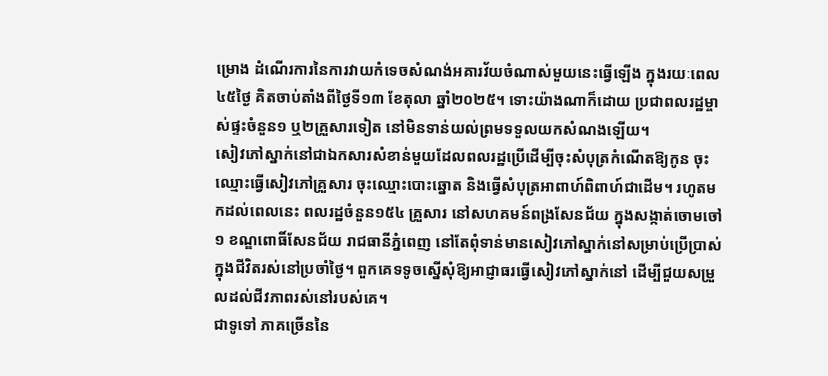ម្រោង ដំណើរការនៃការវាយកំទេចសំណង់អគារវ័យចំណាស់មួយនេះធ្វើឡើង ក្នុងរយៈពេល ៤៥ថ្ងៃ គិតចាប់តាំងពីថ្ងៃទី១៣ ខែតុលា ឆ្នាំ២០២៥។ ទោះយ៉ាងណាក៏ដោយ ប្រជាពលរដ្ឋម្ចាស់ផ្ទះចំនួន១ ឬ២គ្រួសារទៀត នៅមិនទាន់យល់ព្រមទទួលយកសំណងឡើយ។
សៀវភៅស្នាក់នៅជាឯកសារសំខាន់មួយដែលពលរដ្ឋប្រើដើម្បីចុះសំបុត្រកំណើតឱ្យកូន ចុះឈ្មោះធ្វើសៀវភៅគ្រួសារ ចុះឈ្មោះបោះឆ្នោត និងធ្វើសំបុត្រអាពាហ៍ពិពាហ៍ជាដើម។ រហូតមកដល់ពេលនេះ ពលរដ្ឋចំនួន១៥៤ គ្រួសារ នៅសហគមន៍ពង្រសែនជ័យ ក្នុងសង្កាត់ចោមចៅ១ ខណ្ឌពោធិ៍សែនជ័យ រាជធានីភ្នំពេញ នៅតែពុំទាន់មានសៀវភៅស្នាក់នៅសម្រាប់ប្រើប្រាស់ក្នុងជីវិតរស់នៅប្រចាំថ្ងៃ។ ពួកគេទទូចស្នើសុំឱ្យអាជ្ញាធរធ្វើសៀវភៅស្នាក់នៅ ដើម្បីជួយសម្រួលដល់ជីវភាពរស់នៅរបស់គេ។
ជាទូទៅ ភាគច្រើននៃ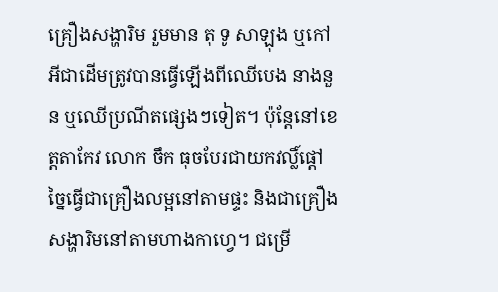គ្រឿងសង្ហារិម រួមមាន តុ ទូ សាឡុង ឬកៅអីជាដើមត្រូវបានធ្វើឡើងពីឈើបេង នាងនួន ឬឈើប្រណីតផ្សេងៗទៀត។ ប៉ុន្តែនៅខេត្តតាកែវ លោក ចឹក ធុចបែរជាយកវល្លិ៍ផ្ដៅច្នៃធ្វើជាគ្រឿងលម្អនៅតាមផ្ទះ និងជាគ្រឿងសង្ហារិមនៅតាមហាងកាហ្វេ។ ជម្រើ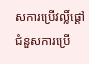សការប្រើវល្លិ៍ផ្តៅជំនួសការប្រើ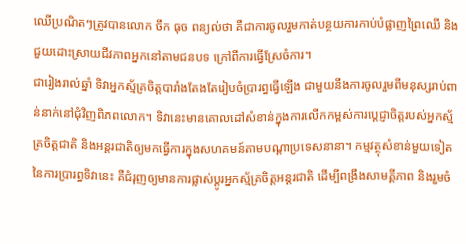ឈើប្រណិតៗត្រូវបានលោក ចឹក ធុច ពន្យល់ថា គឺជាការចូលរួមកាត់បន្ថយការកាប់បំផ្លាញព្រៃឈើ និងជួយដោះស្រាយជីវភាពអ្នកនៅតាមជនបទ ក្រៅពីការធ្វើស្រែចំការ។
ជារៀងរាល់ឆ្នាំ ទិវាអ្នកស័្មគ្រចិត្តបារាំងតែងតែរៀបចំប្រារព្ធធ្វើឡើង ជាមួយនឹងការចូលរួមពីមនុស្សរាប់ពាន់នាក់នៅជុំវិញពិភពលោក។ ទិវានេះមានគោលដៅសំខាន់ក្នុងការលើកកម្ពស់ការប្តេជ្ញាចិត្តរបស់អ្នកស្ម័គ្រចិត្តជាតិ និងអន្តរជាតិឲ្យមកធ្វើការក្នុងសហគមន៍តាមបណ្តាប្រទេសនានា។ កម្មវត្ថុសំខាន់មួយទៀតនៃការប្រារព្ធទិវានេះ គឺជំរុញឲ្យមានការផ្លាស់ប្តូរអ្នកស្ម័គ្រចិត្តអន្តរជាតិ ដើម្បីពង្រឹងសាមគ្គីភាព និងរួមចំ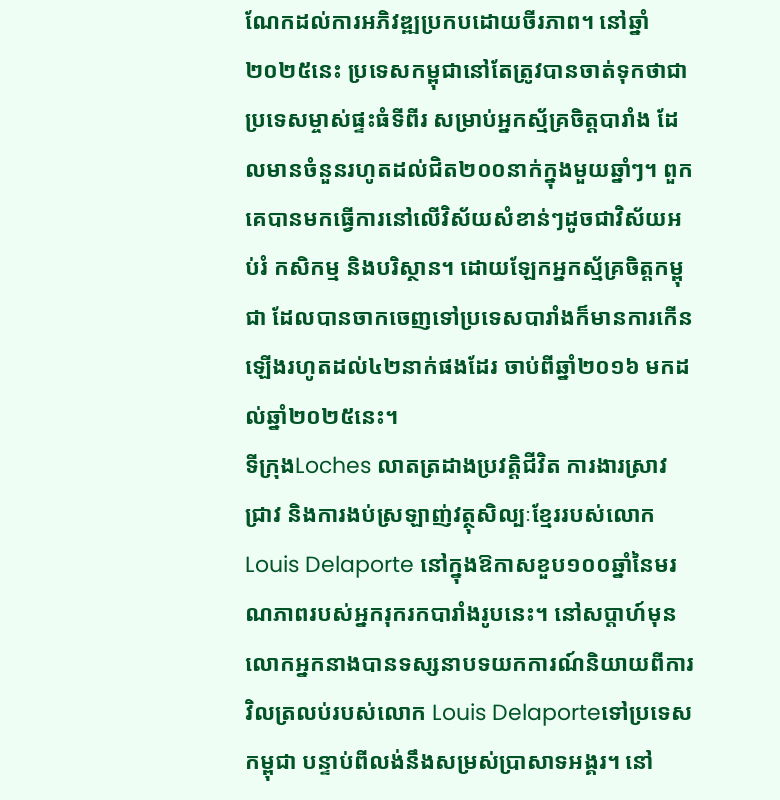ណែកដល់ការអភិវឌ្ឍប្រកបដោយចីរភាព។ នៅឆ្នាំ២០២៥នេះ ប្រទេសកម្ពុជានៅតែត្រូវបានចាត់ទុកថាជាប្រទេសម្ចាស់ផ្ទះធំទីពីរ សម្រាប់អ្នកស្ម័គ្រចិត្តបារាំង ដែលមានចំនួនរហូតដល់ជិត២០០នាក់ក្នុងមួយឆ្នាំៗ។ ពួកគេបានមកធ្វើការនៅលើវិស័យសំខាន់ៗដូចជាវិស័យអប់រំ កសិកម្ម និងបរិស្ថាន។ ដោយឡែកអ្នកស្ម័គ្រចិត្តកម្ពុជា ដែលបានចាកចេញទៅប្រទេសបារាំងក៏មានការកើនឡើងរហូតដល់៤២នាក់ផងដែរ ចាប់ពីឆ្នាំ២០១៦ មកដល់ឆ្នាំ២០២៥នេះ។
ទីក្រុងLoches លាតត្រដាងប្រវត្តិជីវិត ការងារស្រាវជ្រាវ និងការងប់ស្រឡាញ់វត្ថុសិល្បៈខ្មែររបស់លោកLouis Delaporte នៅក្នុងឱកាសខួប១០០ឆ្នាំនៃមរណភាពរបស់អ្នករុករកបារាំងរូបនេះ។ នៅសប្តាហ៍មុន លោកអ្នកនាងបានទស្សនាបទយកការណ៍និយាយពីការវិលត្រលប់របស់លោក Louis Delaporteទៅប្រទេសកម្ពុជា បន្ទាប់ពីលង់នឹងសម្រស់ប្រាសាទអង្គរ។ នៅ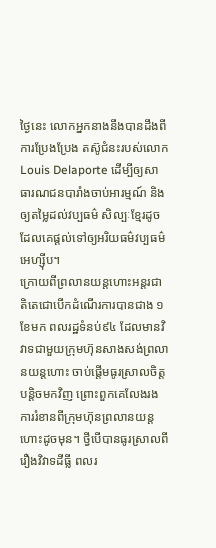ថ្ងៃនេះ លោកអ្នកនាងនឹងបានដឹងពីការប្រែងប្រែង តស៊ូជំនះរបស់លោក Louis Delaporte ដើម្បីឲ្យសាធារណជនបារាំងចាប់អារម្មណ៍ និងឲ្យតម្លៃដល់វប្បធម៌ សិល្បៈខ្មែរដូចដែលគេផ្តល់ទៅឲ្យអរិយធម៌វប្បធម៌អេហ្ស៊ីប។
ក្រោយពីព្រលានយន្តហោះអន្តរជាតិតេជោបើកដំណើរការបានជាង ១ខែមក ពលរដ្ឋទំនប់៩៤ ដែលមានវិវាទជាមួយក្រុមហ៊ុនសាងសង់ព្រលានយន្តហោះ ចាប់ផ្តើមធូរស្រាលចិត្តបន្តិចមកវិញ ព្រោះពួកគេលែងរងការរំខានពីក្រុមហ៊ុនព្រលានយន្តហោះដូចមុន។ ថ្វីបើបានធូរស្រាលពីរឿងវិវាទដីធ្លី ពលរ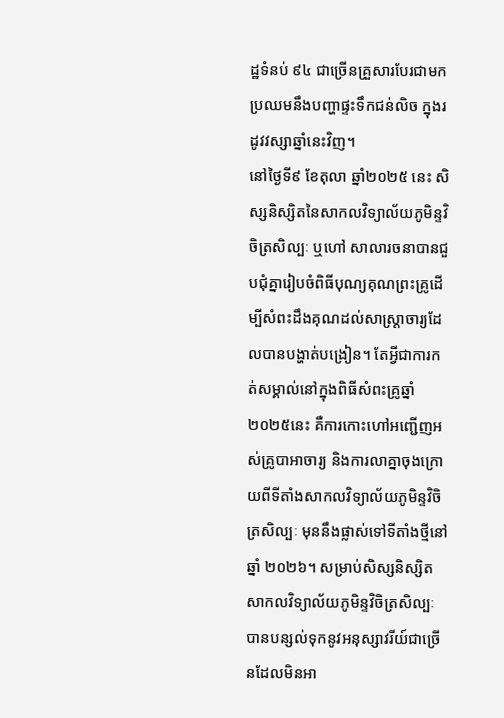ដ្ឋទំនប់ ៩៤ ជាច្រើនគ្រួសារបែរជាមកប្រឈមនឹងបញ្ហាផ្ទះទឹកជន់លិច ក្នុងរដូវវស្សាឆ្នាំនេះវិញ។
នៅថ្ងៃទី៩ ខែតុលា ឆ្នាំ២០២៥ នេះ សិស្សនិស្សិតនៃសាកលវិទ្យាល័យភូមិន្ទវិចិត្រសិល្បៈ ឬហៅ សាលារចនាបានជួបជុំគ្នារៀបចំពិធីបុណ្យគុណព្រះគ្រូដើម្បីសំពះដឹងគុណដល់សាស្រ្តាចារ្យដែលបានបង្ហាត់បង្រៀន។ តែអ្វីជាការកត់សម្គាល់នៅក្នុងពិធីសំពះគ្រូឆ្នាំ ២០២៥នេះ គឺការកោះហៅអញ្ជើញអស់គ្រូបាអាចារ្យ និងការលាគ្នាចុងក្រោយពីទីតាំងសាកលវិទ្យាល័យភូមិន្ទវិចិត្រសិល្បៈ មុននឹងផ្លាស់ទៅទីតាំងថ្មីនៅឆ្នាំ ២០២៦។ សម្រាប់សិស្សនិស្សិត សាកលវិទ្យាល័យភូមិន្ទវិចិត្រសិល្បៈបានបន្សល់ទុកនូវអនុស្សាវរីយ៍ជាច្រើនដែលមិនអា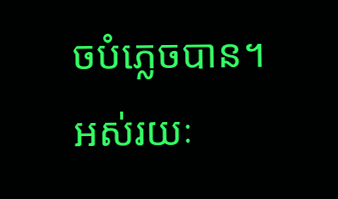ចបំភ្លេចបាន។
អស់រយៈ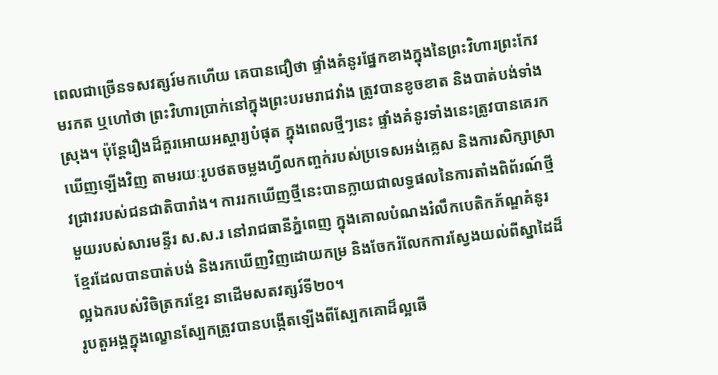ពេលជាច្រើនទសវត្សរ៍មកហើយ គេបានជឿថា ផ្ទាំងគំនូរផ្នែកខាងក្នុងនៃព្រះវិហារព្រះកែវមរកត ឬហៅថា ព្រះវិហារប្រាក់នៅក្នុងព្រះបរមរាជវាំង ត្រូវបានខូចខាត និងបាត់បង់ទាំងស្រុង។ ប៉ុន្តែរឿងដ៏គួរអោយអស្ចារ្យបំផុត ក្នុងពេលថ្មីៗនេះ ផ្ទាំងគំនូរទាំងនេះត្រូវបានគេរកឃើញឡើងវិញ តាមរយៈរូបថតចម្លងហ្វីលកញ្ចក់របស់ប្រទេសអង់គ្លេស និងការសិក្សាស្រាវជ្រាវរបស់ជនជាតិបារាំង។ ការរកឃើញថ្មីនេះបានក្លាយជាលទ្ធផលនៃការតាំងពិព័រណ៍ថ្មីមួយរបស់សារមន្ទីរ ស.ស.រ នៅរាជធានីភ្នំពេញ ក្នុងគោលបំណងរំលឹកបេតិកភ័ណ្ឌគំនូរខ្មែរដែលបានបាត់បង់ និងរកឃើញវិញដោយកម្រ និងចែករំលែកការស្វែងយល់ពីស្នាដៃដ៏ល្អឯករបស់វិចិត្រករខ្មែរ នាដើមសតវត្សរ៍ទី២០។
រូបតួអង្គក្នុងល្ខោនស្បែកត្រូវបានបង្កើតឡើងពីស្បែកគោដ៏ល្អឆើ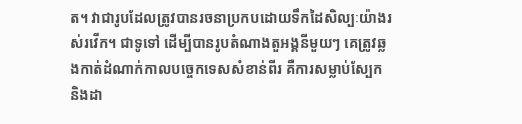ត។ វាជារូបដែលត្រូវបានរចនាប្រកបដោយទឹកដៃសិល្បៈយ៉ាងរស់រវើក។ ជាទូទៅ ដើម្បីបានរូបតំណាងតួអង្គនីមួយៗ គេត្រូវឆ្លងកាត់ដំណាក់កាលបច្ចេកទេសសំខាន់ពីរ គឺការសម្លាប់ស្បែក និងដា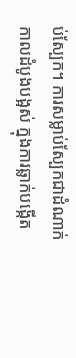ប់ស្បែក។ ការសម្លាប់ស្បែកជាដំណាក់កាលដំបូងបង្អស់ ក្នុងការឆ្លាក់បង្កើត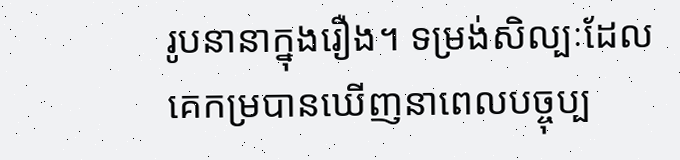រូបនានាក្នុងរឿង។ ទម្រង់សិល្បៈដែលគេកម្របានឃើញនាពេលបច្ចុប្ប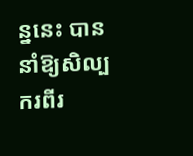ន្ននេះ បាននាំឱ្យសិល្បករពីរ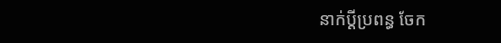នាក់ប្ដីប្រពន្ធ ចែក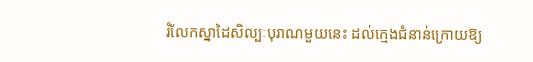រំលែកស្នាដៃសិល្បៈបុរាណមួយនេះ ដល់ក្មេងជំនាន់ក្រោយឱ្យ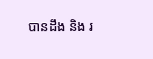បានដឹង និង រ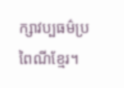ក្សាវប្បធម៌ប្រពៃណីខ្មែរ។